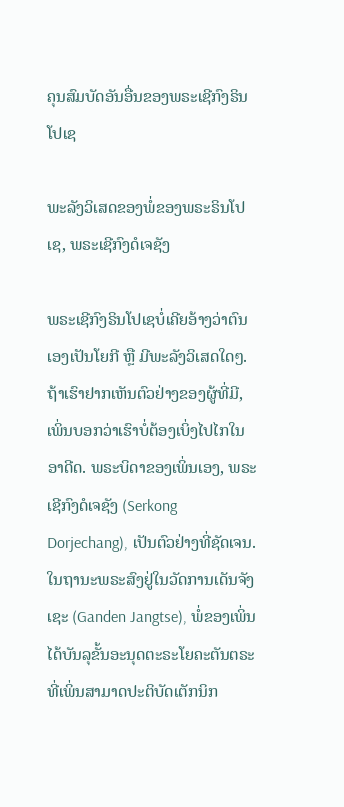ຄຸນສົມບັດອັນອື່ນຂອງພຣະເຊີກົງຣິນໂປເຊ

ພະລັງວິເສດຂອງພໍ່ຂອງພຣະຣິນໂປເຊ, ພຣະເຊີກົງດໍເຈຊັງ

ພຣະເຊີກົງຣິນໂປເຊບໍ່ເຄີຍອ້າງວ່າຕົນເອງເປັນໂຍກີ ຫຼື ມີພະລັງວິເສດໃດໆ. ຖ້າເຮົາຢາກເຫັນຕົວຢ່າງຂອງຜູ້ທີ່ມີ, ເພິ່ນບອກວ່າເຮົາບໍ່ຕ້ອງເບິ່ງໄປໄກໃນອາດີດ. ພຣະບິດາຂອງເພິ່ນເອງ, ພຣະເຊີກົງດໍເຈຊັງ (Serkong Dorjechang), ເປັນຕົວຢ່າງທີ່ຊັດເຈນ. ໃນຖານະພຣະສົງຢູ່ໃນວັດການເດັນຈັງເຊະ (Ganden Jangtse), ພໍ່ຂອງເພິ່ນໄດ້ບັນລຸຂັ້ນອະນຸດຕະຣະໂຍຄະຕັນຕຣະ ທີ່ເພິ່ນສາມາດປະຕິບັດເຕັກນິກ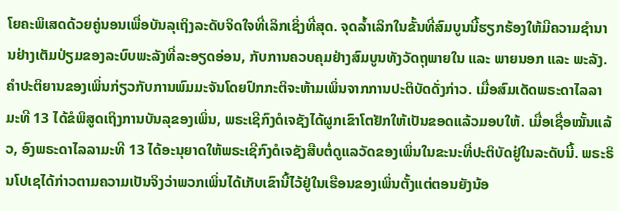ໂຍຄະພິເສດດ້ວຍຄູ່ນອນເພື່ອບັນລຸເຖິງລະດັບຈິດໃຈທີ່ເລິກເຊິ່ງທີ່ສຸດ. ຈຸດລ້ຳເລິກໃນຂັ້ນທີ່ສົມບູນນີ້ຮຽກຮ້ອງໃຫ້ມີຄວາມຊໍານານຢ່າງເຕັມປ່ຽມຂອງລະບົບພະລັງທີ່ລະອຽດອ່ອນ, ກັບການຄວບຄຸມຢ່າງສົມບູນທັງວັດຖຸພາຍໃນ ແລະ ພາຍນອກ ແລະ ພະລັງ. ຄໍາປະຕິຍານຂອງເພິ່ນກ່ຽວກັບການພົມມະຈັນໂດຍປົກກະຕິຈະຫ້າມເພິ່ນຈາກການປະຕິບັດດັ່ງກ່າວ. ເມື່ອສົມເດັດພຣະດາໄລລາມະທີ 13 ໄດ້ຂໍພິສູດເຖິງການບັນລຸຂອງເພິ່ນ, ພຣະເຊີກົງດໍເຈຊັງໄດ້ຜູກເຂົາໂຕຢັກໃຫ້ເປັນຂອດແລ້ວມອບໃຫ້. ເມື່ອເຊື່ອໝັ້ນແລ້ວ, ອົງພຣະດາໄລລາມະທີ 13 ໄດ້ອະນຸຍາດໃຫ້ພຣະເຊີກົງດໍເຈຊັງສືບຕໍ່ດູແລວັດຂອງເພິ່ນໃນຂະນະທີ່ປະຕິບັດຢູ່ໃນລະດັບນີ້. ພຣະຣິນໂປເຊໄດ້ກ່າວຕາມຄວາມເປັນຈິງວ່າພວກເພິ່ນໄດ້ເກັບເຂົານີ້ໄວ້ຢູ່ໃນເຮືອນຂອງເພິ່ນຕັ້ງແຕ່ຕອນຍັງນ້ອ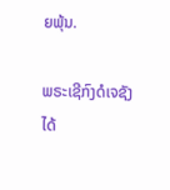ຍພຸ້ນ.

ພຣະເຊີກົງດໍເຈຊັງໄດ້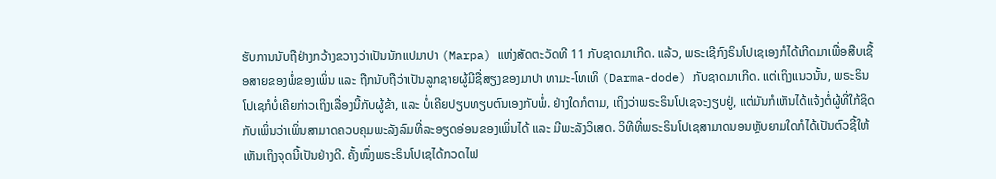ຮັບການນັບຖືຢ່າງກວ້າງຂວາງວ່າເປັນນັກແປມາປາ (Marpa) ແຫ່ງສັດຕະວັດທີ 11 ກັບຊາດມາເກີດ. ແລ້ວ, ພຣະເຊີກົງຣິນໂປເຊເອງກໍໄດ້ເກີດມາເພື່ອສືບເຊື້ອສາຍຂອງພໍ່ຂອງເພິ່ນ ແລະ ຖືກນັບຖືວ່າເປັນລູກຊາຍຜູ້ມີຊື່ສຽງຂອງມາປາ ທາມະ-ໂທເທິ (Darma-dode) ກັບຊາດມາເກີດ. ແຕ່ເຖິງແນວນັ້ນ, ພຣະຣິນໂປເຊກໍບໍ່ເຄີຍກ່າວເຖິງເລື່ອງນີ້ກັບຜູ້ຂ້າ, ແລະ ບໍ່ເຄີຍປຽບທຽບຕົນເອງກັບພໍ່. ຢ່າງໃດກໍຕາມ, ເຖິງວ່າພຣະຣິນໂປເຊຈະງຽບຢູ່, ແຕ່ມັນກໍເຫັນໄດ້ແຈ້ງຕໍ່ຜູ້ທີ່ໃກ້ຊິດກັບເພິ່ນວ່າເພິ່ນສາມາດຄວບຄຸມພະລັງລົມທີ່ລະອຽດອ່ອນຂອງເພິ່ນໄດ້ ແລະ ມີພະລັງວິເສດ. ວິທີທີ່ພຣະຣິນໂປເຊສາມາດນອນຫຼັບຍາມໃດກໍໄດ້ເປັນຕົວຊີ້ໃຫ້ເຫັນເຖິງຈຸດນີ້ເປັນຢ່າງດີ. ຄັ້ງໜຶ່ງພຣະຣິນໂປເຊໄດ້ກວດໄຟ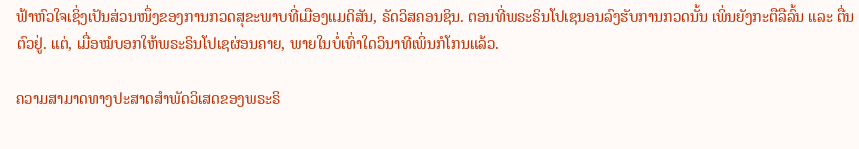ຟ້າຫົວໃຈເຊິ່ງເປັນສ່ວນໜຶ່ງຂອງການກວດສຸຂະພາບທີ່ເມືອງແມດິສັນ, ຣັດວິສຄອນຊິນ. ຕອນທີ່ພຣະຣິນໂປເຊນອນລົງຮັບການກວດນັ້ນ ເພິ່ນຍັງກະຕືລືລົ້ນ ແລະ ຕື່ນຕົວຢູ່. ແຕ່, ເມື່ອໝໍບອກໃຫ້ພຣະຣິນໂປເຊຜ່ອນຄາຍ, ພາຍໃນບໍ່ເທົ່າໃດວິນາທີເພິ່ນກໍໂກນແລ້ວ.

ຄວາມສາມາດທາງປະສາດສຳພັດວິເສດຂອງພຣະຣິ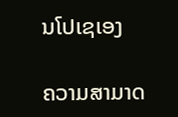ນໂປເຊເອງ

ຄວາມສາມາດ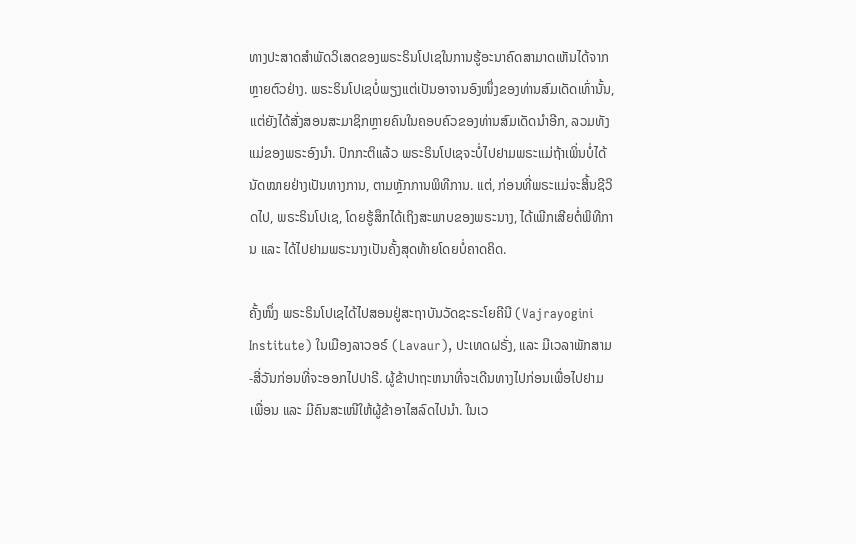ທາງປະສາດສຳພັດວິເສດຂອງພຣະຣິນໂປເຊໃນການຮູ້ອະນາຄົດສາມາດເຫັນໄດ້ຈາກຫຼາຍຕົວຢ່າງ. ພຣະຣິນໂປເຊບໍ່ພຽງແຕ່ເປັນອາຈານອົງໜຶ່ງຂອງທ່ານສົມເດັດເທົ່ານັ້ນ, ແຕ່ຍັງໄດ້ສັ່ງສອນສະມາຊິກຫຼາຍຄົນໃນຄອບຄົວຂອງທ່ານສົມເດັດນຳອີກ, ລວມທັງແມ່ຂອງພຣະອົງນຳ. ປົກກະຕິແລ້ວ ພຣະຣິນໂປເຊຈະບໍ່ໄປຢາມພຣະແມ່ຖ້າເພິ່ນບໍ່ໄດ້ນັດໝາຍຢ່າງເປັນທາງການ, ຕາມຫຼັກການພິທີການ. ແຕ່, ກ່ອນທີ່ພຣະແມ່ຈະສິ້ນຊີວິດໄປ, ພຣະຣິນໂປເຊ, ໂດຍຮູ້ສຶກໄດ້ເຖິງສະພາບຂອງພຣະນາງ, ໄດ້ເພີກເສີຍຕໍ່ພິທີການ ແລະ ໄດ້ໄປຢາມພຣະນາງເປັນຄັ້ງສຸດທ້າຍໂດຍບໍ່ຄາດຄິດ.

ຄັ້ງໜຶ່ງ ພຣະຣິນໂປເຊໄດ້ໄປສອນຢູ່ສະຖາບັນວັດຊະຣະໂຍຄີນີ (Vajrayogini Institute) ໃນເມືອງລາວອຣ໌ (Lavaur), ປະເທດຝຣັ່ງ, ແລະ ມີເວລາພັກສາມ-ສີ່ວັນກ່ອນທີ່ຈະອອກໄປປາຣີ. ຜູ້ຂ້າປາຖະຫນາທີ່ຈະເດີນທາງໄປກ່ອນເພື່ອໄປຢາມເພື່ອນ ແລະ ມີຄົນສະເໜີໃຫ້ຜູ້ຂ້າອາໄສລົດໄປນຳ. ໃນເວ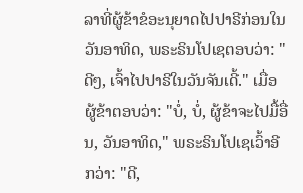ລາທີ່ຜູ້ຂ້າຂໍອະນຸຍາດໄປປາຣີກ່ອນໃນວັນອາທິດ, ພຣະຣິນໂປເຊຕອບວ່າ: "ດີໆ, ເຈົ້າໄປປາຣີໃນວັນຈັນເດີ້." ເມື່ອຜູ້ຂ້າຕອບວ່າ: "ບໍ່, ບໍ່, ຜູ້ຂ້າຈະໄປມື້ອື່ນ, ວັນອາທິດ," ພຣະຣິນໂປເຊເວົ້າອີກວ່າ: "ດີ,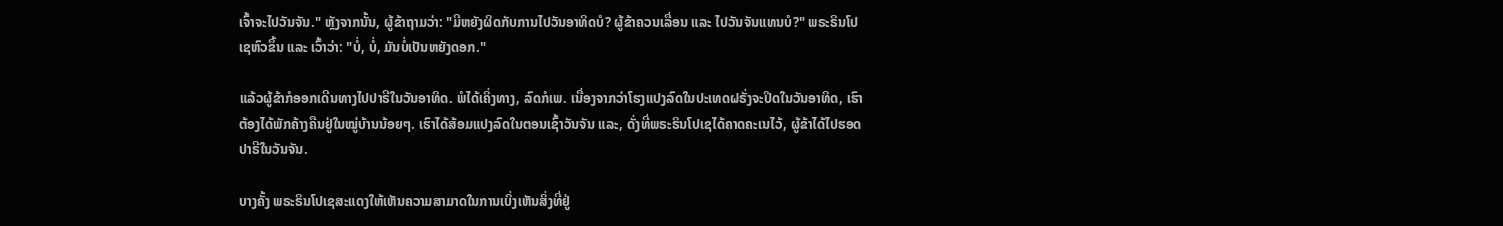ເຈົ້າຈະໄປວັນຈັນ." ຫຼັງຈາກນັ້ນ, ຜູ້ຂ້າຖາມວ່າ: "ມີຫຍັງຜິດກັບການໄປວັນອາທິດບໍ? ຜູ້ຂ້າຄວນເລື່ອນ ແລະ ໄປວັນຈັນແທນບໍ?" ພຣະຣິນໂປເຊຫົວຂຶ້ນ ແລະ ເວົ້າວ່າ: "ບໍ່, ບໍ່, ມັນບໍ່ເປັນຫຍັງດອກ."

ແລ້ວຜູ້ຂ້າກໍອອກເດີນທາງໄປປາຣີໃນວັນອາທິດ. ພໍໄດ້ເຄິ່ງທາງ, ລົດກໍເພ. ເນື່ອງຈາກວ່າໂຮງແປງລົດໃນປະເທດຝຣັ່ງຈະປິດໃນວັນອາທິດ, ເຮົາຕ້ອງໄດ້ພັກຄ້າງຄືນຢູ່ໃນໝູ່ບ້ານນ້ອຍໆ. ເຮົາໄດ້ສ້ອມແປງລົດໃນຕອນເຊົ້າວັນຈັນ ແລະ, ດັ່ງທີ່ພຣະຣິນໂປເຊໄດ້ຄາດຄະເນໄວ້, ຜູ້ຂ້າໄດ້ໄປຮອດປາຣີໃນວັນຈັນ.

ບາງຄັ້ງ ພຣະຣິນໂປເຊສະແດງໃຫ້ເຫັນຄວາມສາມາດໃນການເບິ່ງເຫັນສິ່ງທີ່ຢູ່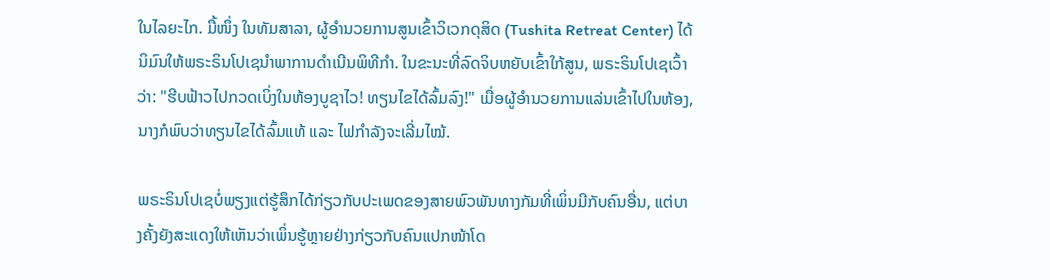ໃນໄລຍະໄກ. ມື້ໜຶ່ງ ໃນທັມສາລາ, ຜູ້ອໍານວຍການສູນເຂົ້າວິເວກດຸສິດ (Tushita Retreat Center) ໄດ້ນິມົນໃຫ້ພຣະຣິນໂປເຊນໍາພາການດຳເນີນພິທີກໍາ. ໃນຂະນະທີ່ລົດຈິບຫຍັບເຂົ້າໃກ້ສູນ, ພຣະຣິນໂປເຊເວົ້າວ່າ: "ຮີບຟ້າວໄປກວດເບິ່ງໃນຫ້ອງບູຊາໄວ! ທຽນໄຂໄດ້ລົ້ມລົງ!" ເມື່ອຜູ້ອຳນວຍການແລ່ນເຂົ້າໄປໃນຫ້ອງ, ນາງກໍພົບວ່າທຽນໄຂໄດ້ລົ້ມແທ້ ແລະ ໄຟກຳລັງຈະເລີ່ມໄໝ້.

ພຣະຣິນໂປເຊບໍ່ພຽງແຕ່ຮູ້ສຶກໄດ້ກ່ຽວກັບປະເພດຂອງສາຍພົວພັນທາງກັມທີ່ເພິ່ນມີກັບຄົນອື່ນ, ແຕ່ບາງຄັ້ງຍັງສະແດງໃຫ້ເຫັນວ່າເພິ່ນຮູ້ຫຼາຍຢ່າງກ່ຽວກັບຄົນແປກໜ້າໂດ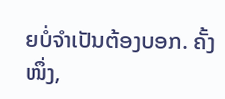ຍບໍ່ຈໍາເປັນຕ້ອງບອກ. ຄັ້ງໜຶ່ງ,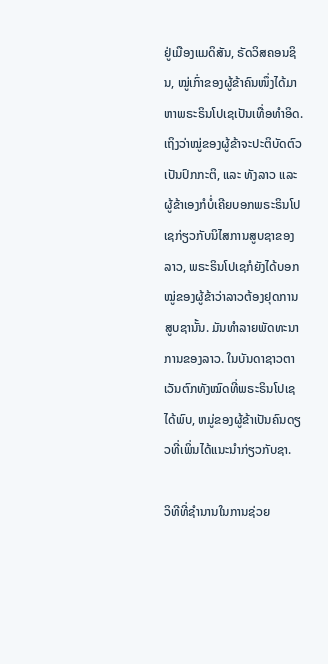ຢູ່ເມືອງແມດິສັນ, ຣັດວິສຄອນຊິນ, ໝູ່ເກົ່າຂອງຜູ້ຂ້າຄົນໜຶ່ງໄດ້ມາຫາພຣະຣິນໂປເຊເປັນເທື່ອທຳອິດ. ເຖິງວ່າໝູ່ຂອງຜູ້ຂ້າຈະປະຕິບັດຕົວເປັນປົກກະຕິ, ແລະ ທັງລາວ ແລະ ຜູ້ຂ້າເອງກໍບໍ່ເຄີຍບອກພຣະຣິນໂປເຊກ່ຽວກັບນິໄສການສູບຊາຂອງລາວ, ພຣະຣິນໂປເຊກໍຍັງໄດ້ບອກໝູ່ຂອງຜູ້ຂ້າວ່າລາວຕ້ອງຢຸດການສູບຊານັ້ນ. ມັນທໍາລາຍພັດທະນາການຂອງລາວ. ໃນບັນດາຊາວຕາເວັນຕົກທັງໝົດທີ່ພຣະຣິນໂປເຊໄດ້ພົບ, ຫມູ່ຂອງຜູ້ຂ້າເປັນຄົນດຽວທີ່ເພິ່ນໄດ້ແນະນໍາກ່ຽວກັບຊາ.

ວິທີທີ່ຊຳນານໃນການຊ່ວຍ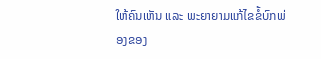ໃຫ້ຄົນເຫັນ ແລະ ພະຍາຍາມແກ້ໄຂຂໍ້ບົກພ່ອງຂອງ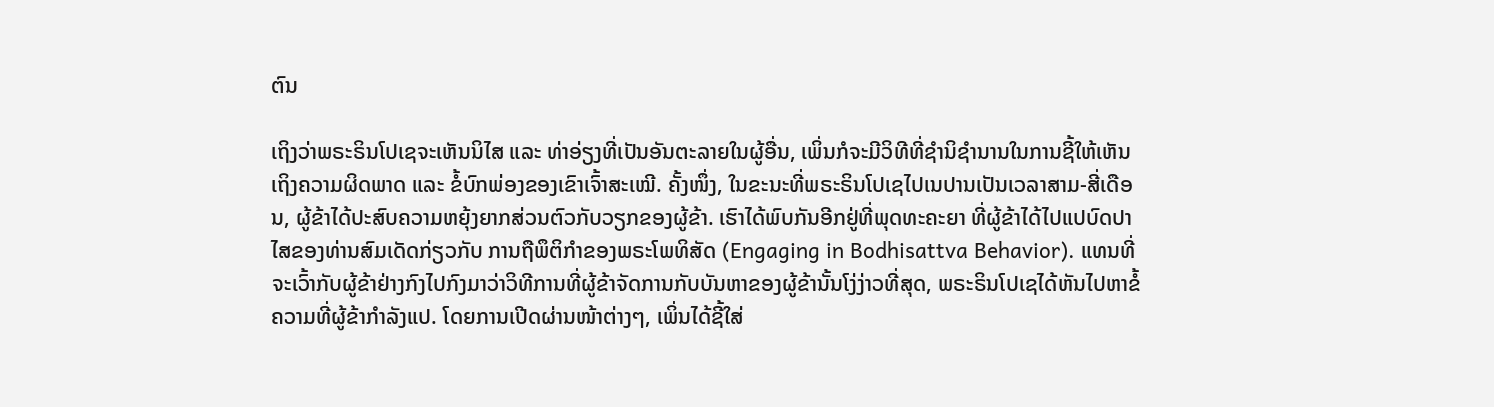ຕົນ

ເຖິງວ່າພຣະຣິນໂປເຊຈະເຫັນນິໄສ ແລະ ທ່າອ່ຽງທີ່ເປັນອັນຕະລາຍໃນຜູ້ອື່ນ, ເພິ່ນກໍຈະມີວິທີທີ່ຊໍານິຊໍານານໃນການຊີ້ໃຫ້ເຫັນເຖິງຄວາມຜິດພາດ ແລະ ຂໍ້ບົກພ່ອງຂອງເຂົາເຈົ້າສະເໝີ. ຄັ້ງໜຶ່ງ, ໃນຂະນະທີ່ພຣະຣິນໂປເຊໄປເນປານເປັນເວລາສາມ-ສີ່ເດືອນ, ຜູ້ຂ້າໄດ້ປະສົບຄວາມຫຍຸ້ງຍາກສ່ວນຕົວກັບວຽກຂອງຜູ້ຂ້າ. ເຮົາໄດ້ພົບກັນອີກຢູ່ທີ່ພຸດທະຄະຍາ ທີ່ຜູ້ຂ້າໄດ້ໄປແປບົດປາໄສຂອງທ່ານສົມເດັດກ່ຽວກັບ ການຖືພຶຕິກຳຂອງພຣະໂພທິສັດ (Engaging in Bodhisattva Behavior). ແທນທີ່ຈະເວົ້າກັບຜູ້ຂ້າຢ່າງກົງໄປກົງມາວ່າວິທີການທີ່ຜູ້ຂ້າຈັດການກັບບັນຫາຂອງຜູ້ຂ້ານັ້ນໂງ່ງ່າວທີ່ສຸດ, ພຣະຣິນໂປເຊໄດ້ຫັນໄປຫາຂໍ້ຄວາມທີ່ຜູ້ຂ້າກໍາລັງແປ. ໂດຍການເປີດຜ່ານໜ້າຕ່າງໆ, ເພິ່ນໄດ້ຊີ້ໃສ່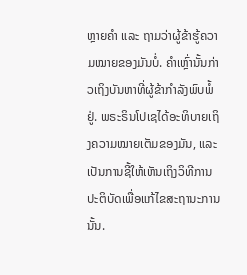ຫຼາຍຄໍາ ແລະ ຖາມວ່າຜູ້ຂ້າຮູ້ຄວາມໝາຍຂອງມັນບໍ່. ຄໍາເຫຼົ່ານັ້ນກ່າວເຖິງບັນຫາທີ່ຜູ້ຂ້າກໍາລັງພົບພໍ້ຢູ່. ພຣະຣິນໂປເຊໄດ້ອະທິບາຍເຖິງຄວາມໝາຍເຕັມຂອງມັນ, ແລະ ເປັນການຊີ້ໃຫ້ເຫັນເຖິງວິທີການປະຕິບັດເພື່ອແກ້ໄຂສະຖານະການນັ້ນ.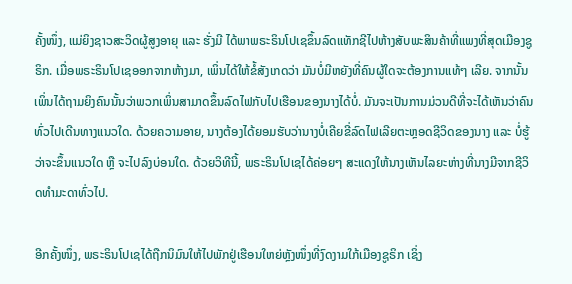ຄັ້ງໜຶ່ງ, ແມ່ຍິງຊາວສະວິດຜູ້ສູງອາຍຸ ແລະ ຮັ່ງມີ ໄດ້ພາພຣະຣິນໂປເຊຂຶ້ນລົດແທັກຊີໄປຫ້າງສັບພະສິນຄ້າທີ່ແພງທີ່ສຸດເມືອງຊູຣິກ. ເມື່ອພຣະຣິນໂປເຊອອກຈາກຫ້າງມາ, ເພິ່ນໄດ້ໃຫ້ຂໍ້ສັງເກດວ່າ ມັນບໍ່ມີຫຍັງທີ່ຄົນຜູ້ໃດຈະຕ້ອງການແທ້ໆ ເລີຍ. ຈາກນັ້ນ ເພິ່ນໄດ້ຖາມຍິງຄົນນັ້ນວ່າພວກເພິ່ນສາມາດຂຶ້ນລົດໄຟກັບໄປເຮືອນຂອງນາງໄດ້ບໍ່. ມັນຈະເປັນການມ່ວນດີທີ່ຈະໄດ້ເຫັນວ່າຄົນທົ່ວໄປເດີນທາງແນວໃດ. ດ້ວຍຄວາມອາຍ, ນາງຕ້ອງໄດ້ຍອມຮັບວ່ານາງບໍ່ເຄີຍຂີ່ລົດໄຟເລີຍຕະຫຼອດຊີວິດຂອງນາງ ແລະ ບໍ່ຮູ້ວ່າຈະຂຶ້ນແນວໃດ ຫຼື ຈະໄປລົງບ່ອນໃດ. ດ້ວຍວິທີນີ້, ພຣະຣິນໂປເຊໄດ້ຄ່ອຍໆ ສະແດງໃຫ້ນາງເຫັນໄລຍະຫ່າງທີ່ນາງມີຈາກຊີວິດທໍາມະດາທົ່ວໄປ.

ອີກຄັ້ງໜຶ່ງ, ພຣະຣິນໂປເຊໄດ້ຖືກນິມົນໃຫ້ໄປພັກຢູ່ເຮືອນໃຫຍ່ຫຼັງໜຶ່ງທີ່ງົດງາມໃກ້ເມືອງຊູຣິກ ເຊິ່ງ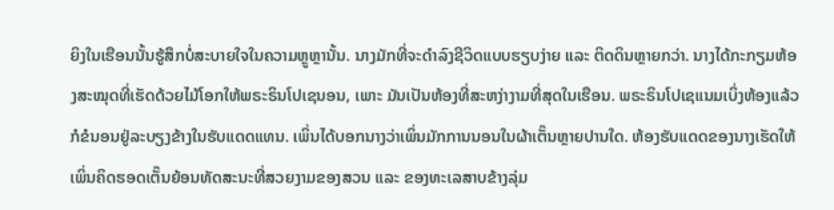ຍິງໃນເຮືອນນັ້ນຮູ້ສຶກບໍ່ສະບາຍໃຈໃນຄວາມຫຼູຫຼານັ້ນ. ນາງມັກທີ່ຈະດຳລົງຊີວິດແບບຮຽບງ່າຍ ແລະ ຕິດດິນຫຼາຍກວ່າ. ນາງໄດ້ກະກຽມຫ້ອງສະໝຸດທີ່ເຮັດດ້ວຍໄມ້ໂອກໃຫ້ພຣະຣິນໂປເຊນອນ, ເພາະ ມັນເປັນຫ້ອງທີ່ສະຫງ່າງາມທີ່ສຸດໃນເຮືອນ. ພຣະຣິນໂປເຊແນມເບິ່ງຫ້ອງແລ້ວກໍຂໍນອນຢູ່ລະບຽງຂ້າງໃນຮັບແດດແທນ. ເພິ່ນໄດ້ບອກນາງວ່າເພິ່ນມັກການນອນໃນຜ້າເຕັ໊ນຫຼາຍປານໃດ. ຫ້ອງຮັບແດດຂອງນາງເຮັດໃຫ້ເພິ່ນຄິດຮອດເຕັ໊ນຍ້ອນທັດສະນະທີ່ສວຍງາມຂອງສວນ ແລະ ຂອງທະເລສາບຂ້າງລຸ່ມ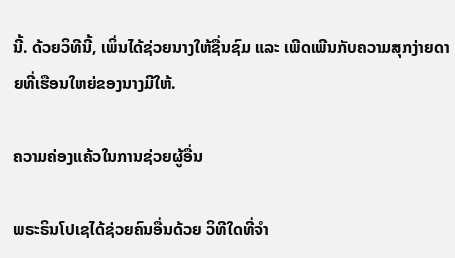ນີ້. ດ້ວຍວິທີນີ້, ເພິ່ນໄດ້ຊ່ວຍນາງໃຫ້ຊື່ນຊົມ ແລະ ເພີດເພີນກັບຄວາມສຸກງ່າຍດາຍທີ່ເຮືອນໃຫຍ່ຂອງນາງມີໃຫ້.

ຄວາມຄ່ອງແຄ້ວໃນການຊ່ວຍຜູ້ອື່ນ

ພຣະຣິນໂປເຊໄດ້ຊ່ວຍຄົນອື່ນດ້ວຍ ວິທີໃດທີ່ຈໍາ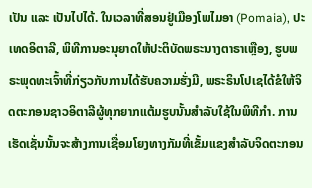ເປັນ ແລະ ເປັນໄປໄດ້. ໃນເວລາທີ່ສອນຢູ່ເມືອງໂພໄມອາ (Pomaia), ປະເທດອິຕາລີ, ພິທີການອະນຸຍາດໃຫ້ປະຕິບັດພຣະນາງຕາຣາເຫຼືອງ, ຮູບພຣະພຸດທະເຈົ້າທີ່ກ່ຽວກັບການໄດ້ຮັບຄວາມຮັ່ງມີ, ພຣະຣິນໂປເຊໄດ້ຂໍໃຫ້ຈິດຕະກອນຊາວອິຕາລີຜູ້ທຸກຍາກແຕ້ມຮູບນັ້ນສໍາລັບໃຊ້ໃນພິທີກໍາ. ການເຮັດເຊັ່ນນັ້ນຈະສ້າງການເຊື່ອມໂຍງທາງກັມທີ່ເຂັ້ມແຂງສໍາລັບຈິດຕະກອນ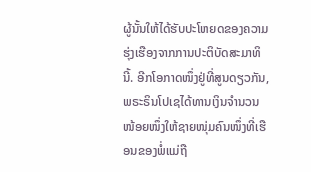ຜູ້ນັ້ນໃຫ້ໄດ້ຮັບປະໂຫຍດຂອງຄວາມຮຸ່ງເຮືອງຈາກການປະຕິບັດສະມາທິນີ້. ອີກໂອກາດໜຶ່ງຢູ່ທີ່ສູນດຽວກັນ, ພຣະຣິນໂປເຊໄດ້ທານເງິນຈຳນວນໜ້ອຍໜຶ່ງໃຫ້ຊາຍໜຸ່ມຄົນໜຶ່ງທີ່ເຮືອນຂອງພໍ່ແມ່ຖື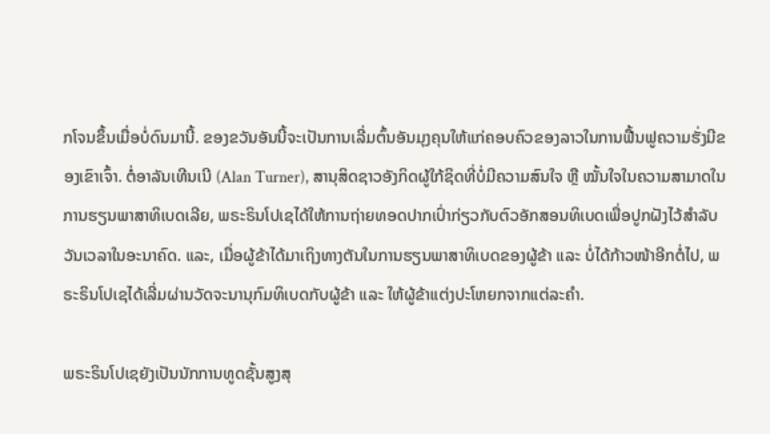ກໂຈນຂຶ້ນເມື່ອບໍ່ດົນມານີ້. ຂອງຂວັນອັນນີ້ຈະເປັນການເລີ່ມຕົ້ນອັນມຸງຄຸນໃຫ້ແກ່ຄອບຄົວຂອງລາວໃນການຟື້ນຟູຄວາມຮັ່ງມີຂອງເຂົາເຈົ້າ. ຕໍ່ອາລັນເທີນເນີ (Alan Turner), ສານຸສິດຊາວອັງກິດຜູ້ໃກ້ຊິດທີ່ບໍ່ມີຄວາມສົນໃຈ ຫຼື ໝັ້ນໃຈໃນຄວາມສາມາດໃນການຮຽນພາສາທິເບດເລີຍ, ພຣະຣິນໂປເຊໄດ້ໃຫ້ການຖ່າຍທອດປາກເປົ່າກ່ຽວກັບຕົວອັກສອນທິເບດເພື່ອປູກຝັງໄວ້ສໍາລັບວັນເວລາໃນອະນາຄົດ. ແລະ, ເມື່ອຜູ້ຂ້າໄດ້ມາເຖິງທາງຕັນໃນການຮຽນພາສາທິເບດຂອງຜູ້ຂ້າ ແລະ ບໍ່ໄດ້ກ້າວໜ້າອີກຕໍ່ໄປ, ພຣະຣິນໂປເຊໄດ້ເລີ່ມຜ່ານວັດຈະນານຸກົມທິເບດກັບຜູ້ຂ້າ ແລະ ໃຫ້ຜູ້ຂ້າແຕ່ງປະໂຫຍກຈາກແຕ່ລະຄໍາ.

ພຣະຣິນໂປເຊຍັງເປັນນັກການທູດຊັ້ນສູງສຸ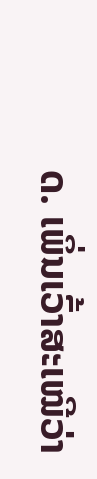ດ. ເພິ່ນເວົ້າສະເໝີວ່າ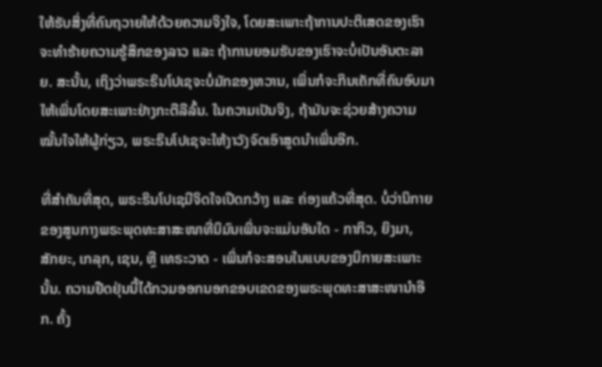ໃຫ້ຮັບສິ່ງທີ່ຄົນຖວາຍໃຫ້ດ້ວຍຄວາມຈິງໃຈ, ໂດຍສະເພາະຖ້າການປະຕິເສດຂອງເຮົາຈະທຳຮ້າຍຄວາມຮູ້ສຶກຂອງລາວ ແລະ ຖ້າການຍອມຮັບຂອງເຮົາຈະບໍ່ເປັນອັນຕະລາຍ. ສະນັ້ນ, ເຖິງວ່າພຣະຣິນໂປເຊຈະບໍ່ມັກຂອງຫວານ, ເພິ່ນກໍຈະກິນເຄັກທີ່ຄົນອົບມາໃຫ້ເພິ່ນໂດຍສະເພາະຢ່າງກະຕືລືລົ້ນ. ໃນຄວາມເປັນຈິງ, ຖ້າມັນຈະຊ່ວຍສ້າງຄວາມໝັ້ນໃຈໃຫ້ຜູ້ກ່ຽວ, ພຣະຣິນໂປເຊຈະໃຫ້ງາວັງຈົດເອົາສູດນຳເພິ່ນອີກ.

ທີ່ສໍາຄັນທີ່ສຸດ, ພຣະຣິນໂປເຊມີຈິດໃຈເປີດກວ້າງ ແລະ ຄ່ອງແຄ້ວທີ່ສຸດ. ບໍ່ວ່ານິກາຍຂອງສູນກາງພຣະພຸດທະສາສະໜາທີ່ນິມົນເພິ່ນຈະແມ່ນອັນໃດ - ກາກິວ, ຍິງມາ,  ສັກຍະ, ເກລຸກ, ເຊນ, ຫຼື ເທຣະວາດ - ເພິ່ນກໍຈະສອນໃນແບບຂອງນິກາຍສະເພາະນັ້ນ. ຄວາມຢືດຢຸ່ນນີ້ໄດ້ກວມອອກນອກຂອບເຂດຂອງພຣະພຸດທະສາສະໜານຳອີກ. ຄັ້ງ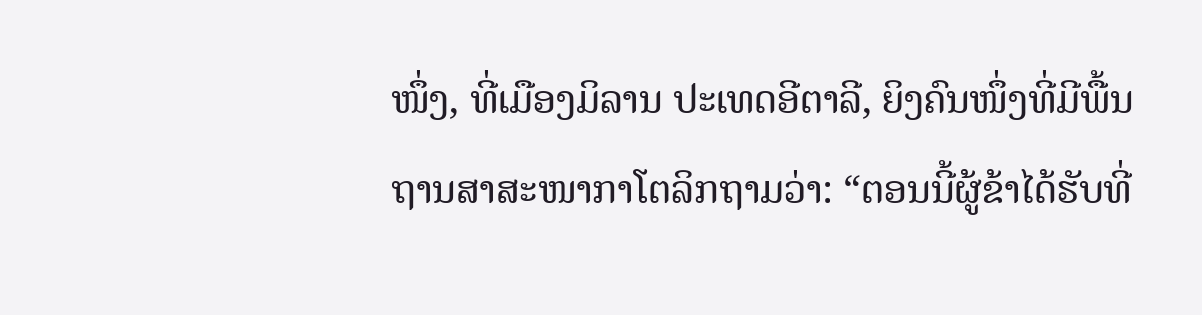ໜຶ່ງ, ທີ່ເມືອງມິລານ ປະເທດອີຕາລີ, ຍິງຄົນໜຶ່ງທີ່ມີພື້ນຖານສາສະໜາກາໂຕລິກຖາມວ່າ: “ຕອນນີ້ຜູ້ຂ້າໄດ້ຮັບທີ່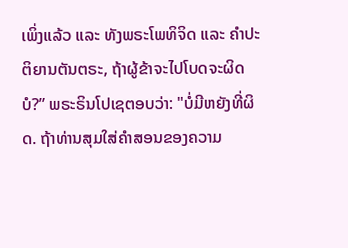ເພິ່ງແລ້ວ ແລະ ທັງພຣະໂພທິຈິດ ແລະ ຄຳປະຕິຍານຕັນຕຣະ, ຖ້າຜູ້ຂ້າຈະໄປໂບດຈະຜິດບໍ?” ພຣະຣິນໂປເຊຕອບວ່າ: "ບໍ່ມີຫຍັງທີ່ຜິດ. ຖ້າທ່ານສຸມໃສ່ຄໍາສອນຂອງຄວາມ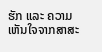ຮັກ ແລະ ຄວາມເຫັນໃຈຈາກສາສະ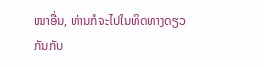ໜາອື່ນ, ທ່ານກໍຈະໄປໃນທິດທາງດຽວກັນກັບ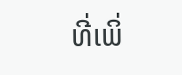ທີ່ເພິ່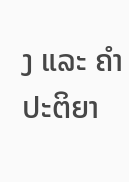ງ ແລະ ຄໍາປະຕິຍາ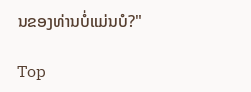ນຂອງທ່ານບໍ່ແມ່ນບໍ?"

Top